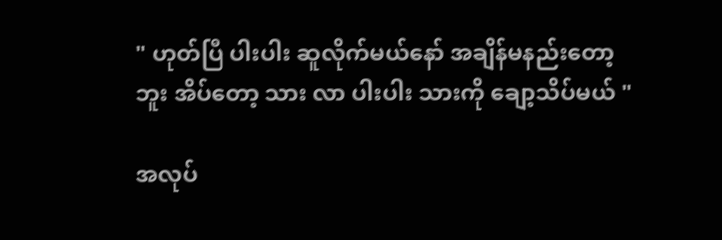" ဟုတ်ပြီ ပါးပါး ဆူလိုက်မယ်နော် အချိန်မနည်းတော့
ဘူး အိပ်တော့ သား လာ ပါးပါး သားကို ချော့သိပ်မယ် "

အလုပ်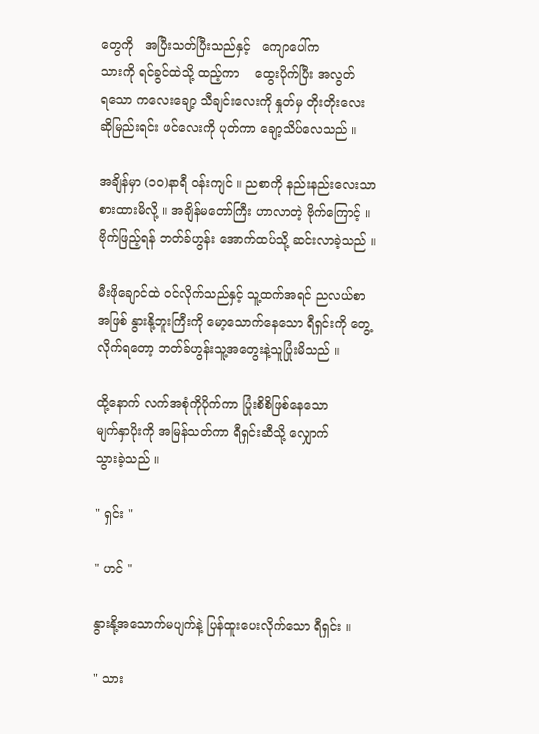တွေကို   အပြီးသတ်ပြီးသည်နှင့်   ကျောပေါ်က
သားကို ရင်ခွင်ထဲသို့ ထည့်ကာ    ထွေးပိုက်ပြီး အလွတ်
ရသော ကလေးချော့ သီချင်းလေးကို နှုတ်မှ တိုးတိုးလေး
ဆိုမြည်းရင်း ဖင်လေးကို ပုတ်ကာ ချော့သိပ်လေသည် ။

အချိန်မှာ (၁၀)နာရီ ဝန်းကျင် ။ ညစာကို နည်းနည်းလေးသာ
စားထားမိလို့ ။ အချိန်မတော်ကြီး ဟာလာတဲ့ ဗိုက်ကြောင့် ။
ဗိုက်ဖြည့်ရန် ဘတ်ခ်ဟွန်း အောက်ထပ်သို့ ဆင်းလာခဲ့သည် ။

မီးဖိုချောင်ထဲ ဝင်လိုက်သည်နှင့် သူ့ထက်အရင် ညလယ်စာ
အဖြစ် နွားနို့ဘူးကြီးကို မော့သောက်နေသော ရီရှင်းကို တွေ့
လိုက်ရတော့ ဘတ်ခ်ဟွန်းသူ့အတွေးနဲ့သူပြုံးမိသည် ။

ထို့နောက် လက်အစုံကိုပိုက်ကာ ပြုံးစိစိဖြစ်နေသော
မျက်နှာပိုးကို အမြန်သတ်ကာ ရီရှင်းဆီသို့ လျှောက်
သွားခဲ့သည် ။

" ရှင်း "

" ဟင် "

နွားနို့အသောက်မပျက်နဲ့ ပြန်ထူးပေးလိုက်သော ရီရှင်း ။

" သား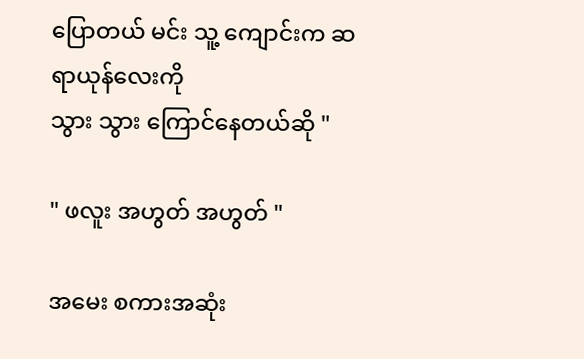ပြောတယ် မင်း သူ့ ကျောင်းက ဆရာယုန်လေးကို
သွား သွား ကြောင်နေတယ်ဆို "

" ဖလူး အဟွတ် အဟွတ် "

အမေး စကားအဆုံး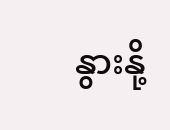နွားနို့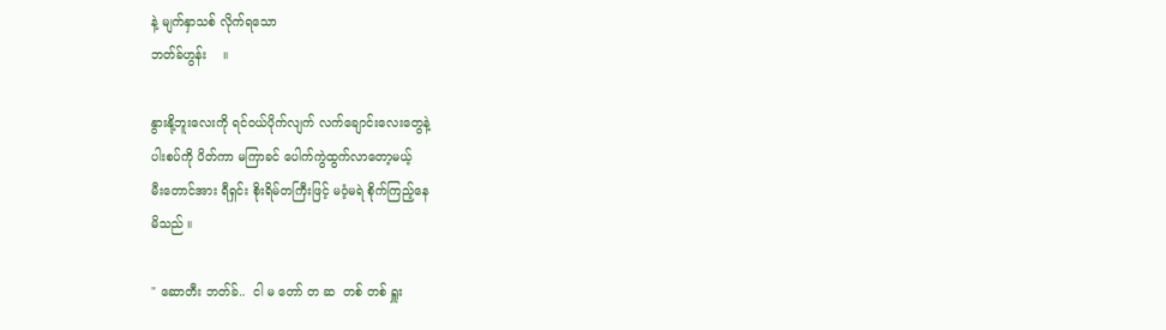နဲ့ မျက်နှာသစ် လိုက်ရသော
ဘတ်ခ်ဟွန်း    ။

နွားနို့ဘူးလေးကို ရင်ဝယ်ပိုက်လျက် လက်ချောင်းလေးတွေနဲ့
ပါးစပ်ကို ပိတ်ကာ မကြာခင် ပေါက်ကွဲထွက်လာတော့မယ့်
မီးတောင်အား ရီရှင်း စိုးရိမ်တကြီးဖြင့် မဝံ့မရဲ စိုက်ကြည့်နေ
မိသည် ။

" ဆောတီး ဘတ်ခ်..  ငါ မ တော် တ ဆ  တစ် တစ် ရှူး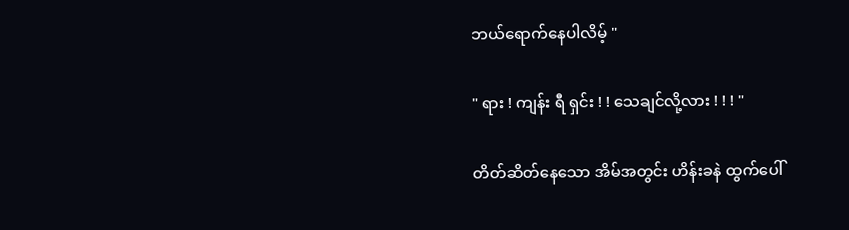ဘယ်ရောက်နေပါလိမ့် "

" ရား ! ကျန်း ရီ ရှင်း ! ! သေချင်လို့လား ! ! ! "

တိတ်ဆိတ်နေသော အိမ်အတွင်း ဟိန်းခနဲ ထွက်ပေါ်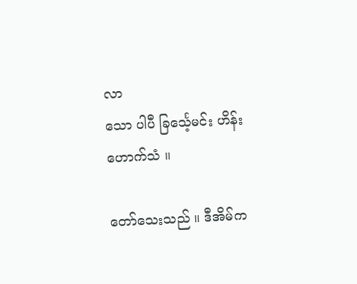လာ
သော ပါပီ ခြင်္သေ့မင်း ဟိန်းဟောက်သံ ။

တော်သေးသည် ။ ဒီအိမ်က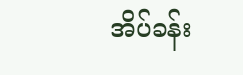အိပ်ခန်း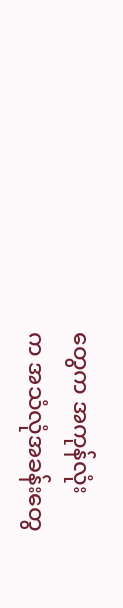တွေက အကုန်လုံး
က အသံလုံအခန်းတွေ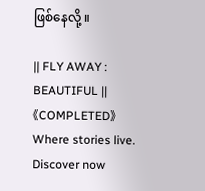ဖြစ်နေလို့ ။

|| FLY AWAY : BEAUTIFUL ||《COMPLETED》 Where stories live. Discover now